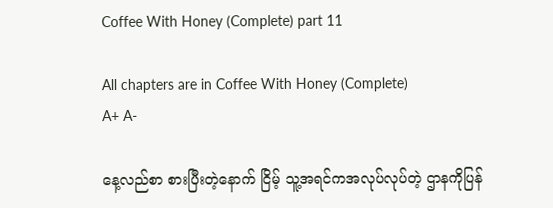Coffee With Honey (Complete) part 11

All chapters are in Coffee With Honey (Complete)
A+ A-

နေ့လည်စာ စားပြီးတဲ့နောက် ငြိမ့် သူ့အရင်ကအလုပ်လုပ်တဲ့ ဌာနကိုပြန်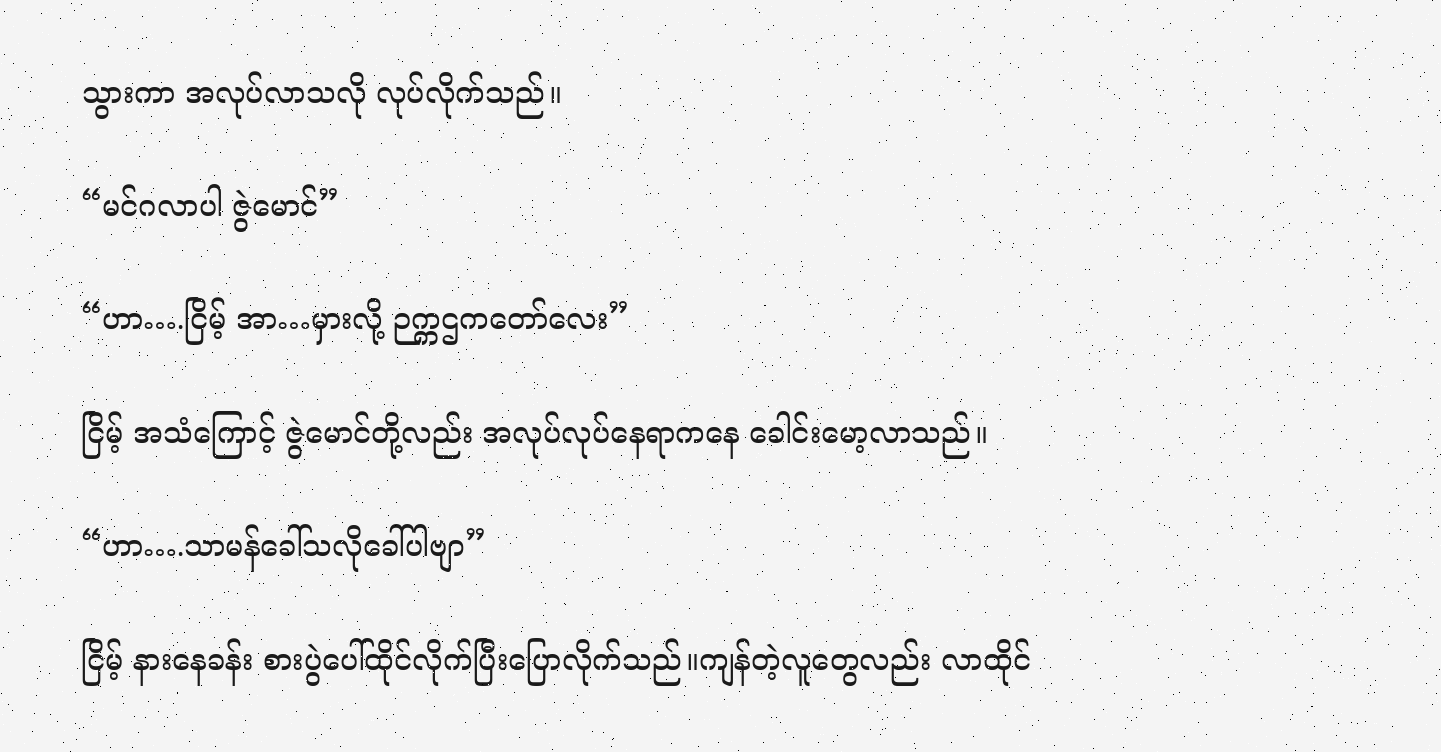သွားကာ အလုပ်လာသလို လုပ်လိုက်သည်။

“မင်ဂလာပါ ဇွဲမောင်”

“ဟာ….ငြိမ့် အာ…မှားလို့ ဉက္ကဌကတော်လေး”

ငြိမ့် အသံကြောင့် ဇွဲမောင်တို့လည်း အလုပ်လုပ်နေရာကနေ ခေါင်းမော့လာသည်။

“ဟာ….သာမန်ခေါ်သလိုခေါ်ပါဗျာ”

ငြိမ့် နားနေခန်း စားပွဲပေါ်ထိုင်လိုက်ပြီးပြောလိုက်သည်။ကျန်တဲ့လူတွေလည်း လာထိုင်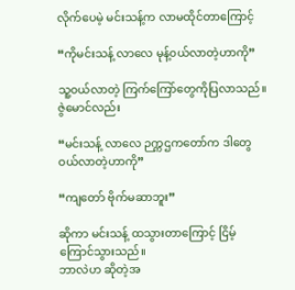လိုက်ပေမဲ့ မင်းသန့်က လာမထိုင်တာကြောင့်

“ကိုမင်းသန့် လာလေ မုန့်၀ယ်လာတဲ့ဟာကို”

သူ့၀ယ်လာတဲ့ ကြက်ကြော်တွေကိုပြလာသည်။ဇွဲမောင်လည်း

“မင်းသန့် လာလေ ဉက္ကဌကတော်က ဒါတွေဝယ်လာတဲ့ဟာကို”

“ကျတော် ‌ဗိုက်မဆာဘူး”

ဆိုကာ မင်းသန့် ထသွားတာကြောင့် ငြိမ့် ကြောင်သွားသည်။
ဘာလဲဟ ဆိုတဲ့အ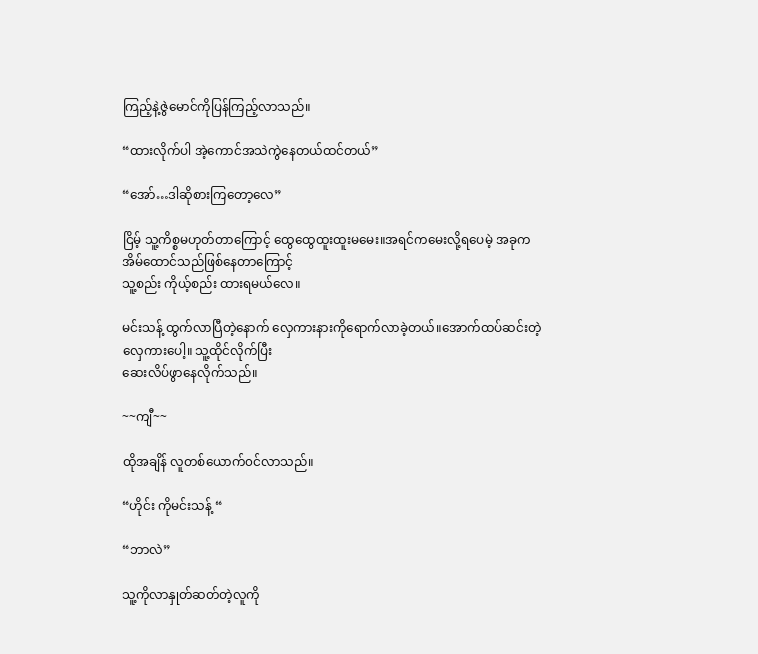ကြည့်နဲ့ဇွဲမောင်ကိုပြန်ကြည့်လာသည်။

“ထားလိုက်ပါ အဲ့ကောင်အသဲကွဲနေတယ်ထင်တယ်”

“အော်…ဒါဆိုစားကြတော့လေ”

ငြိမ့် သူ့ကိစ္စမဟုတ်တာကြောင့် ထွေထွေထူးထူးမမေး။အရင်ကမေးလို့ရပေမဲ့ အခုက အိမ်ထောင်သည်ဖြစ်နေတာကြောင့်
သူ့စည်း ကိုယ့်စည်း ထားရမယ်လေ။

မင်းသန့် ထွက်လာပြီတဲ့နောက် လှေကားနားကိုရောက်လာခဲ့တယ်။‌အောက်ထပ်ဆင်းတဲ့လှေကားပေါ့။ သူ့ထိုင်လိုက်ပြီး
ဆေးလိပ်ဖွာနေလိုက်သည်။

~~ကျီ~~

ထိုအချိန် လူတစ်ယောက်၀င်လာသည်။

“ဟိုင်း ကိုမင်းသန့် “

“ဘာလဲ”

သူ့ကိုလာနှုတ်ဆတ်တဲ့လူကို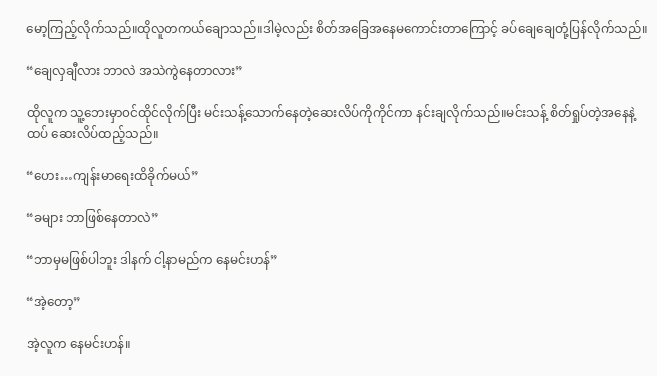မော့ကြည့်လိုက်သည်။ထိုလူတကယ်ချောသည်။ဒါမဲ့လည်း စိတ်အခြေအနေ‌မကောင်းတာကြောင့် ခပ်ချေချေတုံ့ပြန်လိုက်သည်။

“ချေလှချီလား ဘာလဲ အသဲကွဲနေတာလား”

ထိုလူက သူ့ဘေးမှာ၀င်ထိုင်လိုက်ပြီး မင်းသန့်သောက်နေတဲ့ဆေးလိပ်ကိုကိုင်ကာ နင်းချလိုက်သည်။မင်းသန့် စိတ်ရှုပ်တဲ့အနေနဲ့ ထပ် ဆေးလိပ်ထည့်သည်။

“ဟေး…ကျန်းမာရေးထိခိုက်မယ်”

“ခများ ဘာဖြစ်နေတာလဲ”

“ဘာမှမဖြစ်ပါဘူး ဒါနက် ငါ့နာမည်က နေမင်းဟန်”

“အဲ့တော့”

အဲ့လူက နေမင်းဟန်။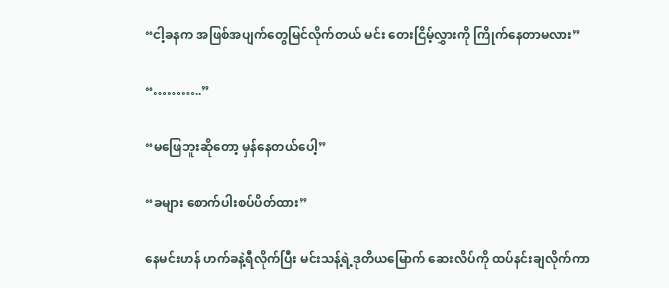“ငါ့ခနက အဖြစ်အပျက်တွေမြင်လိုက်တယ် မင်း တေးငြိမ့်လွှားကို ကြိုက်နေတာမလား”

“………..”

“မဖြေဘူးဆိုတော့ မှန်နေတယ်ပေါ့”

“ခများ စောက်ပါးစပ်ပိတ်ထား”

နေမင်းဟန် ဟက်ခနဲ့ရီလိုက်ပြီး မင်းသန့်ရဲ့ဒုတိယမြောက် ဆေးလိပ်ကို ထပ်နင်းချလိုက်ကာ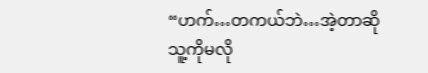“ဟက်…တကယ်ဘဲ…အဲ့တာဆို သူ့ကိုမလို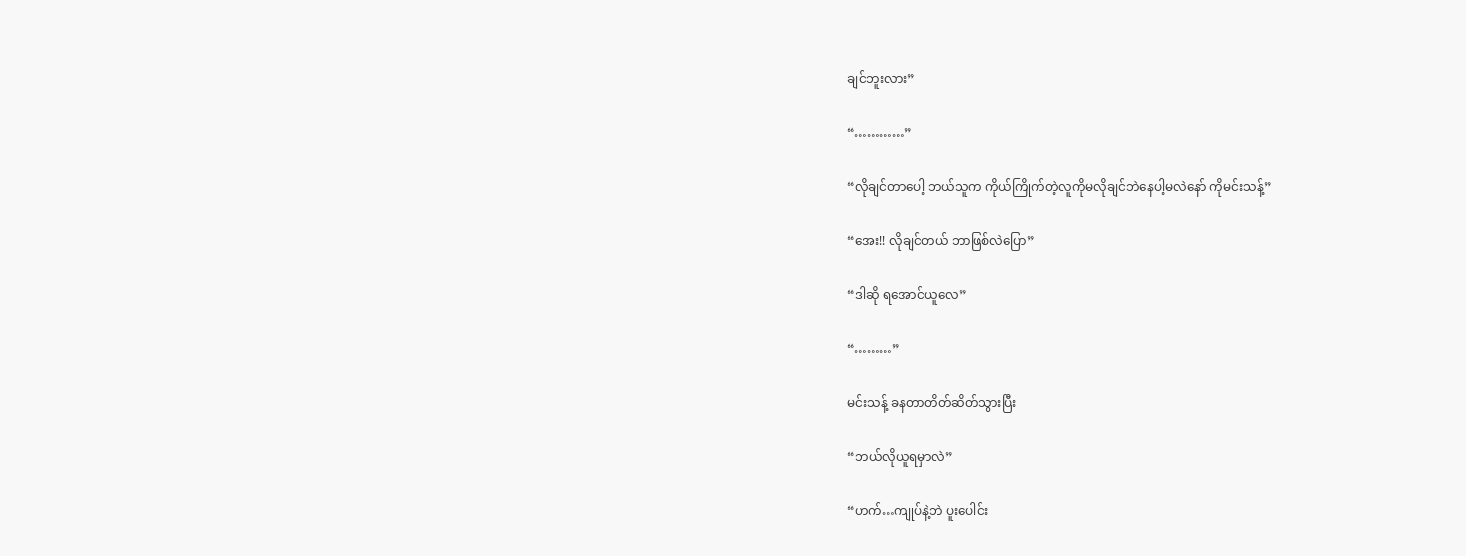ချင်ဘူးလား”

“…………”

“လိုချင်တာပေါ့ ဘယ်သူက ကိုယ်ကြိုက်တဲ့လူကိုမလိုချင်ဘဲနေပါ့မလဲနော် ကိုမင်းသန့်”

“အေး!! လိုချင်တယ် ဘာဖြစ်လဲပြော”

“ဒါဆို ရအောင်ယူလေ”

“………”

မင်းသန့် ခနတာတိတ်ဆိတ်သွားပြီး

“ဘယ်လိုယူရမှာလဲ”

“ဟက်…ကျုပ်နဲ့ဘဲ ပူးပေါင်း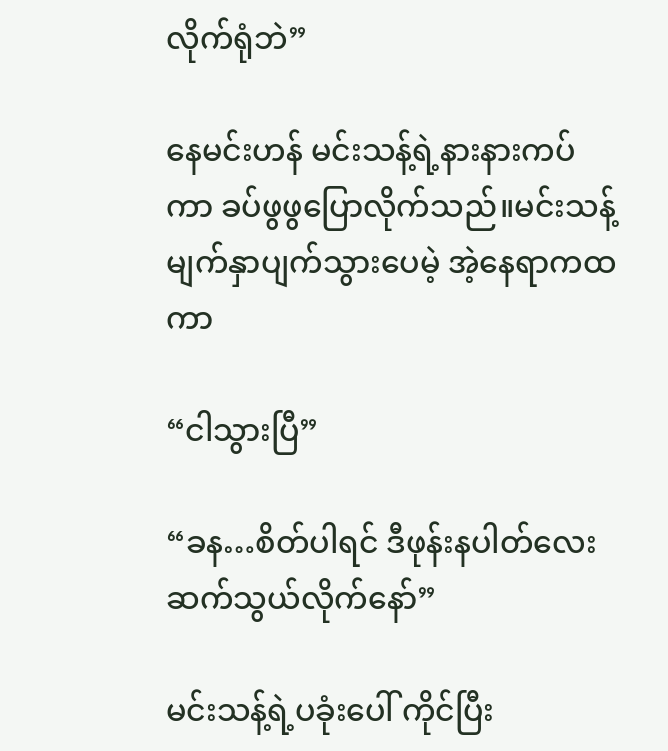လိုက်ရုံဘဲ”

နေမင်းဟန် မင်းသန့်ရဲ့နားနားကပ်ကာ ခပ်ဖွဖွပြောလိုက်သည်။မင်းသန့် မျက်နှာပျက်သွားပေမဲ့ အဲ့နေရာကထကာ

“ငါသွားပြီ”

“ခန…စိတ်ပါရင် ဒီဖုန်းနပါတ်လေး ဆက်သွယ်လိုက်နော်”

မင်းသန့်ရဲ့ပခုံးပေါ် ကိုင်ပြီး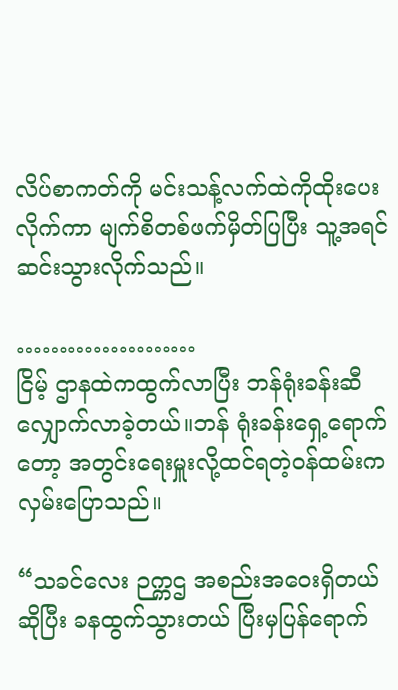လိပ်စာကတ်ကို မင်းသန့်လက်ထဲကိုထိုးပေးလိုက်ကာ မျက်စိတစ်ဖက်မှိတ်ပြပြီး သူ့အရင်ဆင်းသွားလိုက်သည်။

…………………
ငြိမ့် ဌာနထဲကထွက်လာပြီး ဘန်ရုံးခန်းဆီလျှောက်လာခဲ့တယ်။ဘန် ရုံးခန်းရှေ့ရောက်တော့ အတွင်းရေးမှူးလို့ထင်ရတဲ့၀န်ထမ်းကလှမ်းပြောသည်။

“သခင်လေး ဉက္ကဌ အစည်းအဝေးရှိတယ်ဆိုပြီး ခနထွက်သွားတယ် ပြီးမှပြန်ရောက်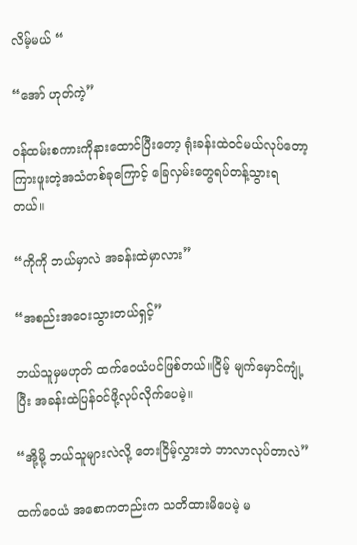လိမ့်မယ် “

“အော် ဟုတ်ကဲ့”

၀န်ထမ်းစကားကိုနားထောင်ပြီးတော့ ရုံးခန်းထဲ၀င်မယ်လုပ်တော့ ကြားဖူးတဲ့အသံတစ်ခုကြောင့် ခြေလှမ်းတွေရပ်တန့်သွားရတယ်။

“ကိုကို ဘယ်မှာလဲ အခန်းထဲမှာလား”

“အစည်းအဝေးသွားတယ်ရှင့်”

ဘယ်သူမှမဟုတ် ထက်ဝေယံပင်ဖြစ်တယ်။ငြိမ့် ‌မျက်မှောင်ကျုံ့ပြီး အခန်းထဲပြန်၀င်ဖို့လုပ်လိုက်ပေမဲ့။

“အို့မို့ ဘယ်သူများလဲလို့ တေးငြိမ့်လွှားဘဲ ဘာလာလုပ်တာလဲ”

ထက်ဝေယံ ‌အစောကတည်းက သတိထားမိပေမဲ့ မ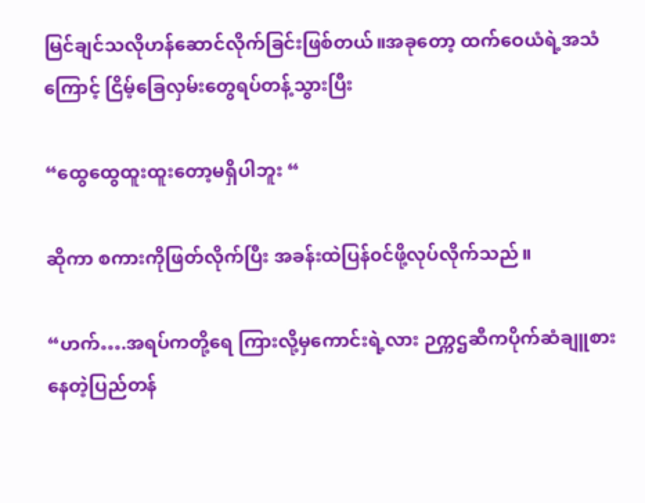မြင်ချင်သလိုဟန်ဆောင်လိုက်ခြင်းဖြစ်တယ်။အခုတော့ ထက်ဝေယံရဲ့အသံကြောင့် ငြိမ့်ခြေလှမ်းတွေရပ်တန့်သွားပြီး

“ထွေထွေထူးထူးတော့မရှိပါဘူး “

ဆိုကာ စကားကိုဖြတ်လိုက်ပြီး အခန်းထဲပြန်၀င်ဖို့လုပ်လိုက်သည်။

“ဟက်….အရပ်ကတို့ရေ ကြားလို့မှကောင်းရဲ့လား ဉက္ကဌဆီကပိုက်ဆံချူစားနေတဲ့ပြည်တန်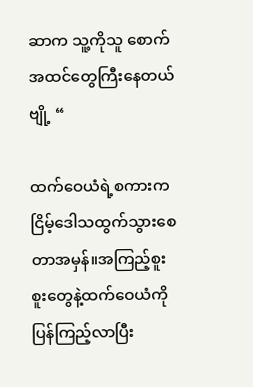ဆာက သူ့ကိုသူ စောက်အထင်တွေကြီးနေတယ်ဗျို့ “

ထက်ဝေယံရဲ့စကားက ငြိမ့်ဒေါသထွက်သွားစေတာအမှန်။အကြည့်စူးစူးတွေနဲ့ထက်ဝေယံကိုပြန်ကြည့်လာပြီး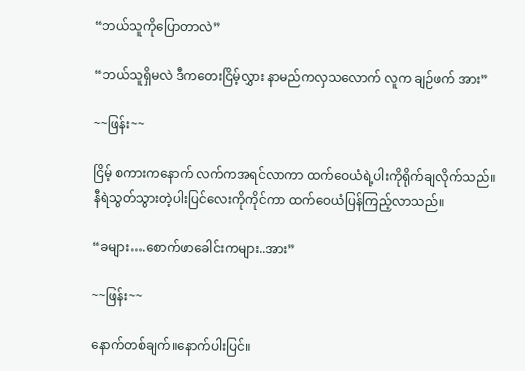“ဘယ်သူကိုပြောတာလဲ”

“ဘယ်သူရှိမလဲ ဒီကတေးငြိမ့်လွှား နာမည်ကလှသလောက် လူက ချဉ်ဖက် အား”

~~ဖြန်း~~

ငြိမ့် စကားကနောက် လက်ကအရင်လာကာ ထက်ဝေယံရဲ့ပါးကိုရိုက်ချလိုက်သည်။နီရဲသွတ်သွားတဲ့ပါးပြင်လေးကိုကိုင်ကာ ထက်ဝေယံပြန်ကြည့်လာသည်။

“ခများ….စောက်ဖာခေါင်းကများ..အား”

~~ဖြန်း~~

နောက်တစ်ချက်။နောက်ပါးပြင်။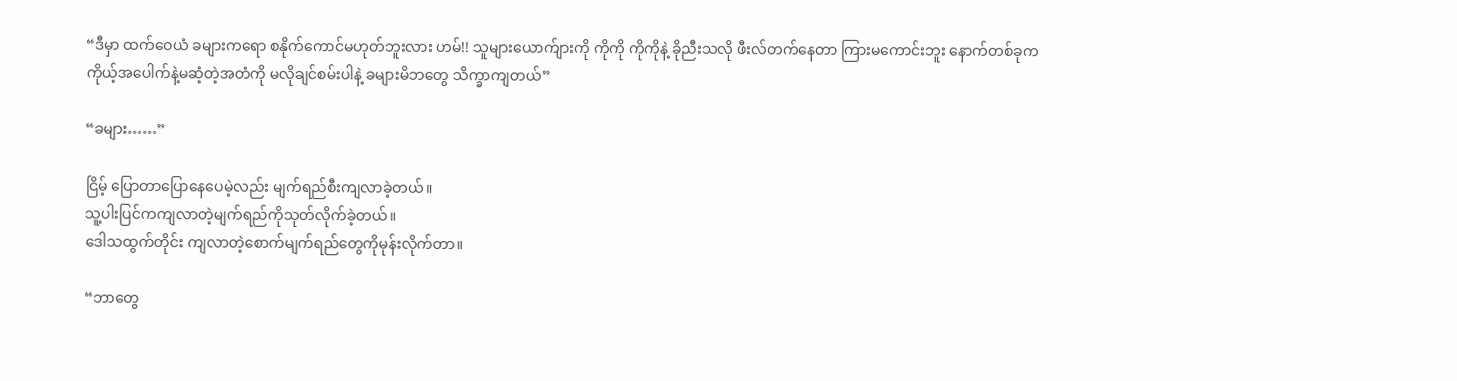“ဒီမှာ ထက်ဝေယံ ခများကရော စနိုက်ကောင်မဟုတ်ဘူးလား ဟမ်!! သူများယောက်ျားကို ကိုကို ကိုကိုနဲ့ ခိုညီးသလို ဖီးလ်တက်နေတာ ကြားမကောင်းဘူး နောက်တစ်ခုက
ကိုယ့်အပေါက်နဲ့မဆံ့တဲ့အတံကို မလိုချင်စမ်းပါနဲ့ ခများမိဘတွေ သိက္ခာကျတယ်”

“ခများ……”

ငြိမ့် ပြောတာပြောနေပေမဲ့လည်း မျက်ရည်စီးကျလာခဲ့တယ်။
သူ့ပါးပြင်ကကျလာတဲ့မျက်ရည်ကိုသုတ်လိုက်ခဲ့တယ်။
ဒေါသထွက်တိုင်း ကျလာတဲ့စောက်မျက်ရည်တွေကိုမုန်းလိုက်တာ။

“ဘာတွေ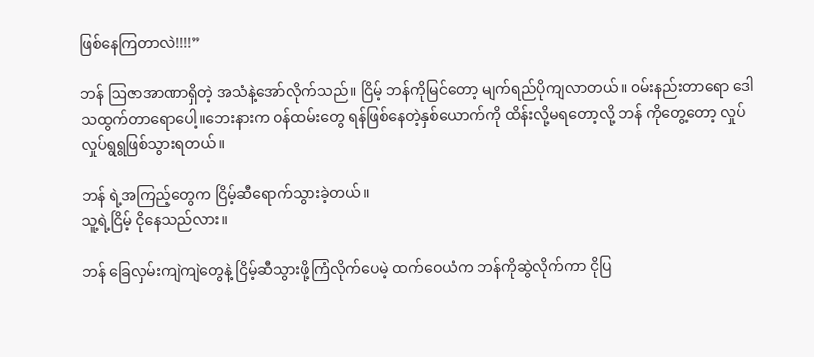ဖြစ်နေကြတာလဲ!!!!”

ဘန် ဩဇာအာဏာရှိတဲ့ အသံနဲ့အော်လိုက်သည်။ ငြိမ့် ဘန်ကိုမြင်တော့ မျက်ရည်ပိုကျလာတယ်။ ၀မ်းနည်းတာရော ဒေါသထွက်တာရောပေါ့။ဘေးနားက ၀န်ထမ်းတွေ ရန်ဖြစ်နေတဲ့နှစ်ယောက်ကို ထိန်းလို့မရတော့လို့ ဘန် ကိုတွေ့တော့ လှုပ်လှုပ်ရွရွဖြစ်သွားရတယ်။

ဘန် ရဲ့အကြည့်တွေက ငြိမ့်ဆီရောက်သွားခဲ့တယ်။
သူ့ရဲ့ငြိမ့် ငိုနေသည်လား။

ဘန် ခြေလှမ်းကျဲကျဲတွေနဲ့ ငြိမ့်ဆီသွားဖို့ကြံလိုက်ပေမဲ့ ထက်ဝေယံက ဘန်ကိုဆွဲလိုက်ကာ ငိုပြ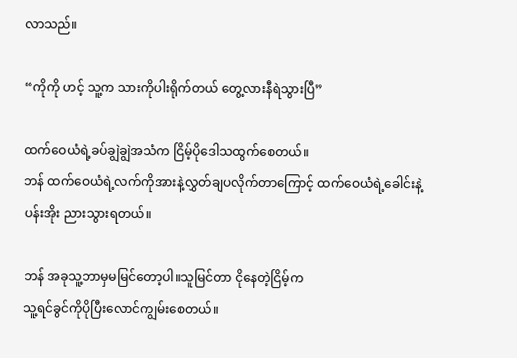လာသည်။

“ကိုကို ဟင့် သူ့က သားကိုပါးရိုက်တယ် တွေ့လားနီရဲသွားပြီ”

ထက်ဝေယံရဲ့ခပ်ချွဲချွဲအသံက ငြိမ့်ပိုဒေါသထွက်စေတယ်။
ဘန် ထက်ဝေယံရဲ့လက်ကိုအားနဲ့လွှတ်ချပလိုက်တာကြောင့် ထက်ဝေယံရဲ့ခေါင်းနဲ့ပန်းအိုး ညားသွားရတယ်။

ဘန် အခုသူ့ဘာမှမမြင်တော့ပါ။သူမြင်တာ ‌ငိုနေတဲ့ငြိမ့်က
သူ့ရင်ခွင်ကိုပိုပြီးလောင်ကျွမ်းစေတယ်။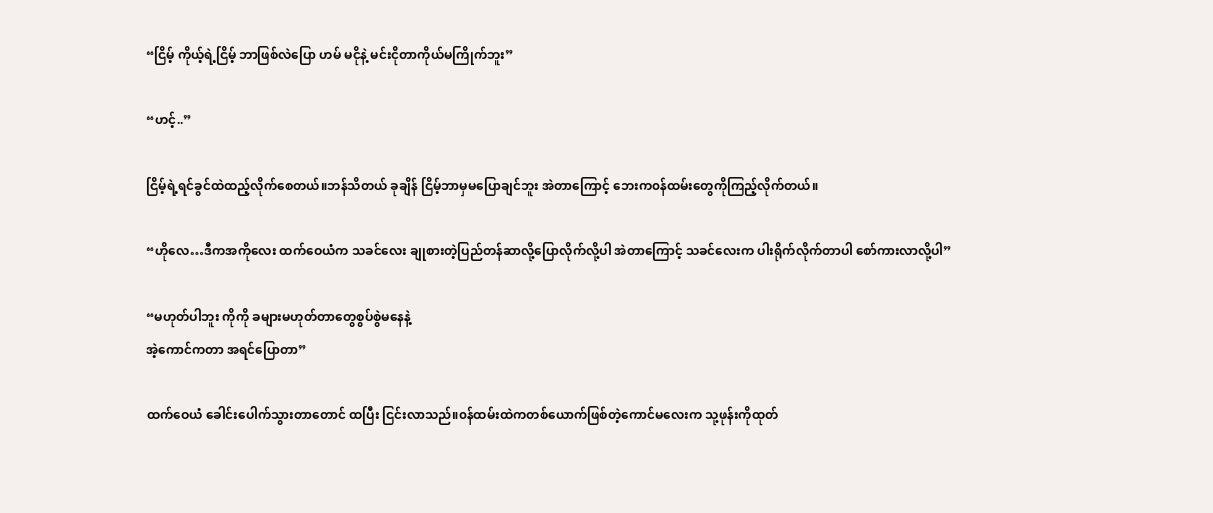“ငြိမ့် ကိုယ့်ရဲ့ငြိမ့် ဘာဖြစ်လဲပြော ဟမ် မငိုနဲ့ မင်းငိုတာကိုယ်မကြိုက်ဘူး”

“ဟင့်..”

ငြိမ့်ရဲ့ရင်ခွင်ထဲထည့်လိုက်စေတယ်။ဘန်သိတယ် ခုချိန် ငြိမ့်ဘာမှမပြောချင်ဘူး အဲတာကြောင့် ဘေးက၀န်ထမ်းတွေကိုကြည့်လိုက်တယ်။

“ဟိုလေ…ဒီကအကိုလေး ထက်ဝေယံက သခင်လေး ချုစားတဲ့ပြည်တန်ဆာလို့ပြောလိုက်လို့ပါ အဲတာကြောင့် သခင်လေးက ပါးရိုက်လိုက်တာပါ စော်ကားလာလို့ပါ”

“မဟုတ်ပါဘူး ကိုကို ခများမဟုတ်တာတွေစွပ်စွဲမနေနဲ့
အဲ့ကောင်ကတာ အရင်ပြောတာ”

ထက်ဝေယံ ခေါင်းပေါက်သွားတာတောင် ထပြီး ငြင်းလာသည်။၀န်ထမ်းထဲကတစ်ယောက်ဖြစ်တဲ့ကောင်မလေးက သု့ဖုန်းကိုထုတ်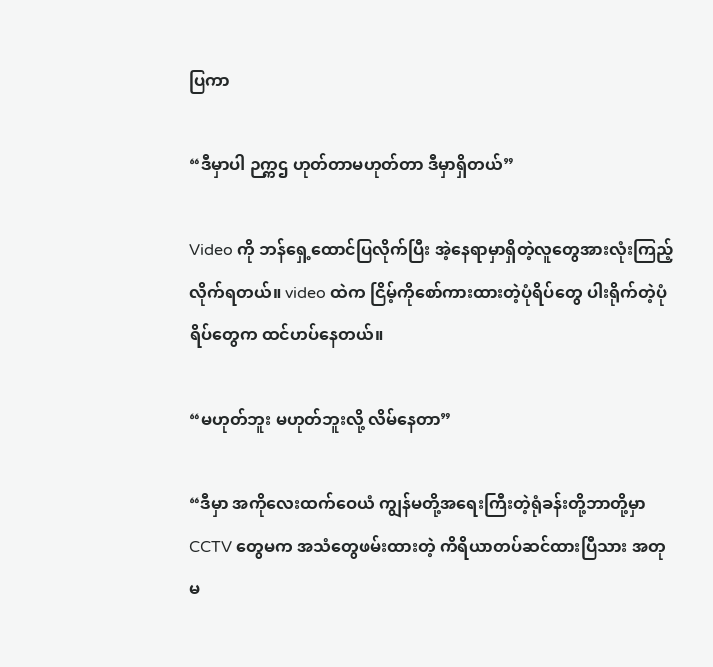ပြကာ

“ဒီမှာပါ ဉက္ကဌ ဟုတ်တာမဟုတ်တာ ဒီမှာရှိတယ်”

Video ကို ဘန်ရှေ့ထောင်ပြလိုက်ပြီး အဲ့နေရာမှာရှိတဲ့လူတွေအားလုံးကြည့်လိုက်ရတယ်။ video ထဲက ငြိမ့်ကိုစော်ကားထားတဲ့ပုံရိပ်တွေ ပါးရိုက်တဲ့ပုံရိပ်တွေက ထင်ဟပ်နေတယ်။

“မဟုတ်ဘူး မဟုတ်ဘူး‌လို့ လိမ်နေတာ”

“ဒီမှာ အကိုလေးထက်ဝေယံ ကျွန်မတို့အရေးကြီးတဲ့ရုံခန်းတို့ဘာတို့မှာ CCTV တွေမက အသံတွေဖမ်းထားတဲ့ ကိရိယာတပ်ဆင်ထားပြီသား အတုမ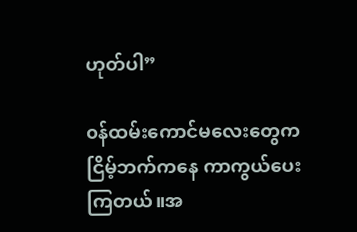ဟုတ်ပါ”

၀န်ထမ်းကောင်မလေးတွေက ငြိမ့်ဘက်ကနေ ကာကွယ်ပေးကြတယ်။အ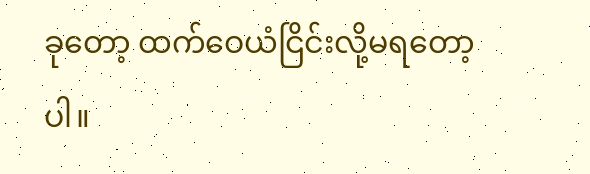ခုတော့ ထက်ဝေယံငြိင်းလို့မရတော့ပါ။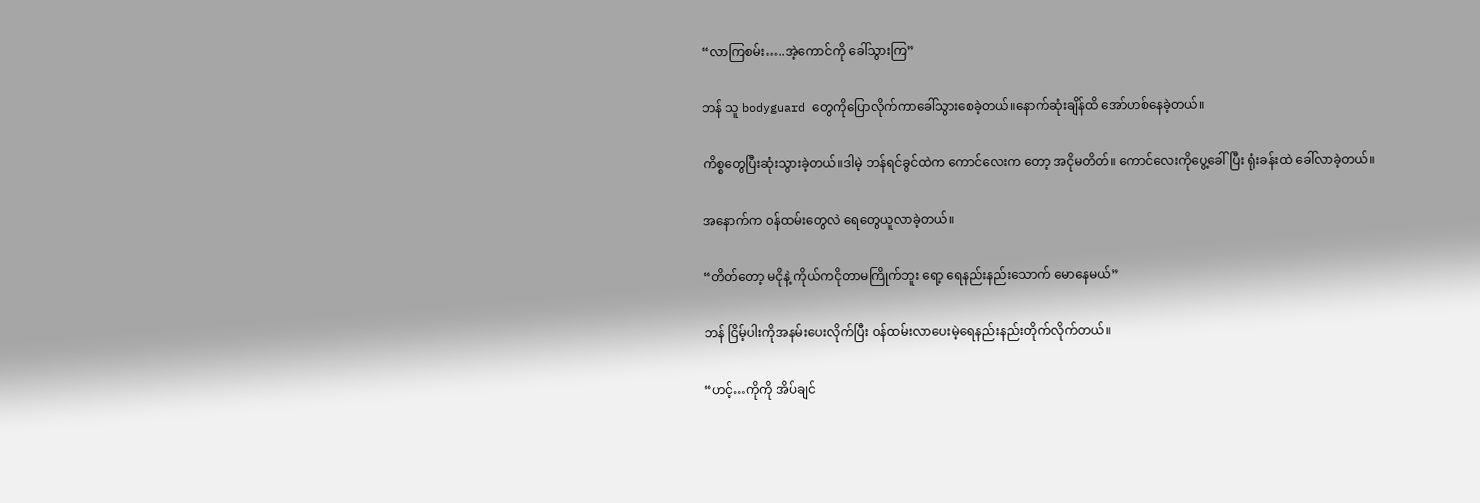“လာကြစမ်း…..အဲ့ကောင်ကို ခေါ်သွားကြ”

ဘန် သူ bodyguard တွေကိုပြောလိုက်ကာခေါ်သွားစေခဲ့တယ်။နောက်ဆုံးချိန်ထိ အော်ဟစ်နေခဲ့တယ်။

ကိစ္စတွေပြီးဆုံးသွားခဲ့တယ်။ဒါမဲ့ ဘန်ရင်ခွင်ထဲက ကောင်လေးက တော့ အငိုမတိတ်။ ကောင်လေးကိုပွေ့ခေါ်ပြီး ရုံးခန်းထဲ ခေါ်လာခဲ့တယ်။

အနောက်က ၀န်ထမ်းတွေလဲ ရေတွေယူလာခဲ့တယ်။

“တိတ်တော့ မငိုနဲ့ ကိုယ်ကငိုတာမကြိုက်ဘူး ရော့ ရေနည်းနည်းသောက် မောနေမယ်”

ဘန် ငြိမ့်ပါးကိုအနမ်းပေးလိုက်ပြီး ၀န်ထမ်းလာပေးမဲ့ရေနည်းနည်းတိုက်လိုက်တယ်။

“ဟင့်…ကိုကို အိပ်ချင်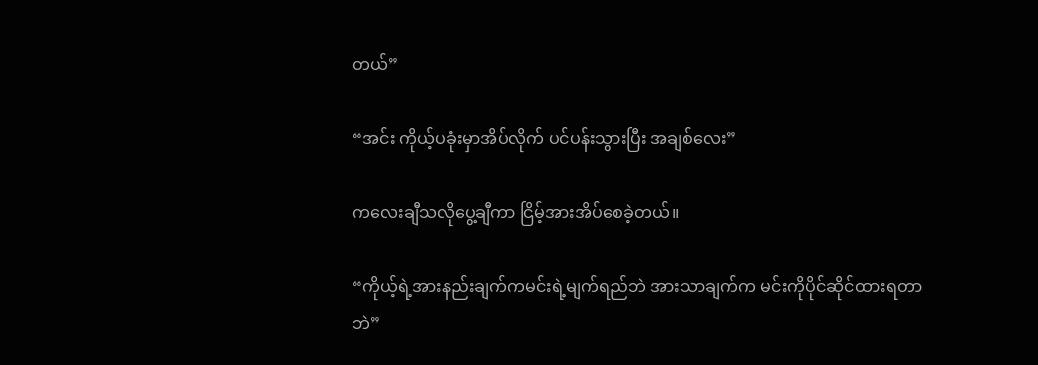တယ်”

“အင်း ကိုယ့်ပခုံးမှာအိပ်လိုက် ‌ပင်ပန်းသွားပြီး အချစ်လေး”

ကလေးချီသလိုပွေ့ချီကာ ငြိမ့်အားအိပ်စေခဲ့တယ်။

“ကိုယ့်ရဲ့အားနည်းချက်ကမင်းရဲ့မျက်ရည်ဘဲ အားသာချက်က မင်းကိုပိုင်ဆိုင်ထားရတာဘဲ”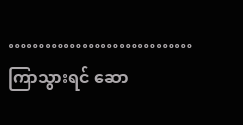…………………………
ကြာသွားရင် ဆော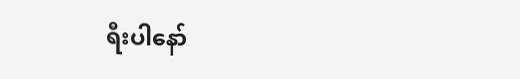ရီးပါနော်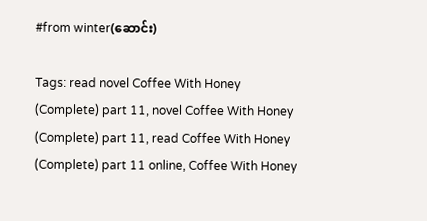#from winter(ဆောင်း)

Tags: read novel Coffee With Honey (Complete) part 11, novel Coffee With Honey (Complete) part 11, read Coffee With Honey (Complete) part 11 online, Coffee With Honey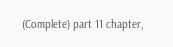(Complete) part 11 chapter,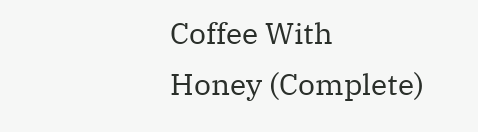Coffee With Honey (Complete)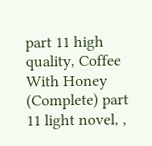part 11 high quality, Coffee With Honey (Complete) part 11 light novel, ,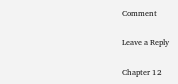Comment

Leave a Reply

Chapter 12